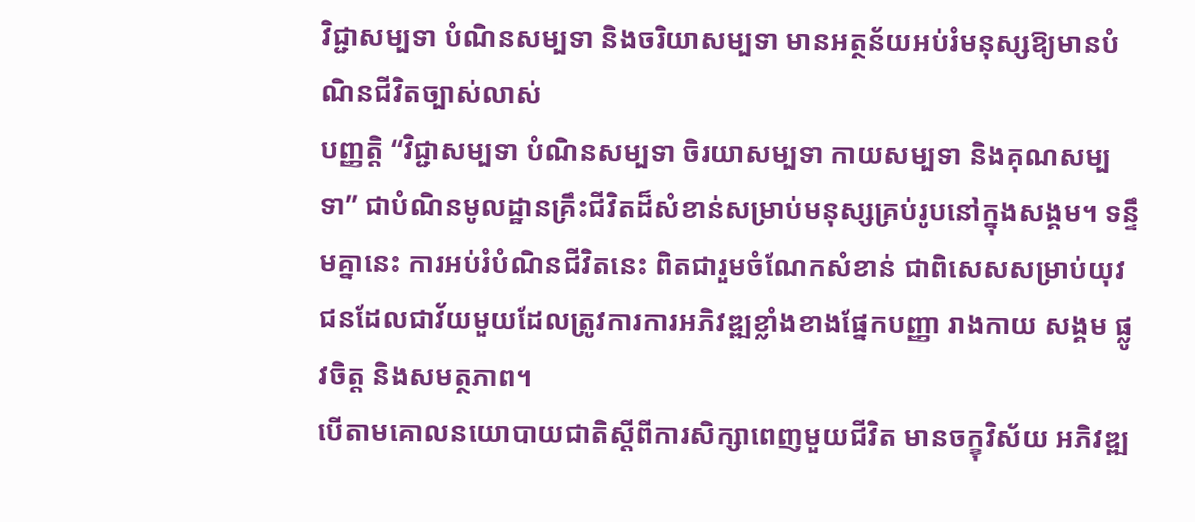វិជ្ជាសម្បទា បំណិនសម្បទា និងចរិយាសម្បទា មានអត្ថន័យអប់រំមនុស្សឱ្យមានបំណិនជីវិតច្បាស់លាស់
បញ្ញត្តិ “វិជ្ជាសម្បទា បំណិនសម្បទា ចិរយាសម្បទា កាយសម្បទា និងគុណសម្បទា” ជាបំណិនមូលដ្ឋានគ្រឹះជីវិតដ៏សំខាន់សម្រាប់មនុស្សគ្រប់រូបនៅក្នុងសង្គម។ ទន្ទឹមគ្នានេះ ការអប់រំបំណិនជីវិតនេះ ពិតជារួមចំណែកសំខាន់ ជាពិសេសសម្រាប់យុវជនដែលជាវ័យមួយដែលត្រូវការការអភិវឌ្ឍខ្លាំងខាងផ្នែកបញ្ញា រាងកាយ សង្គម ផ្លូវចិត្ត និងសមត្ថភាព។
បើតាមគោលនយោបាយជាតិស្ដីពីការសិក្សាពេញមួយជីវិត មានចក្ខុវិស័យ អភិវឌ្ឍ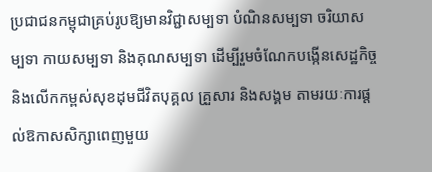ប្រជាជនកម្ពុជាគ្រប់រូបឱ្យមានវិជ្ជាសម្បទា បំណិនសម្បទា ចរិយាសម្បទា កាយសម្បទា និងគុណសម្បទា ដើម្បីរួមចំណែកបង្កើនសេដ្ឋកិច្ច និងលើកកម្ពស់សុខដុមជីវិតបុគ្គល គ្រួសារ និងសង្គម តាមរយៈការផ្ដល់ឱកាសសិក្សាពេញមួយ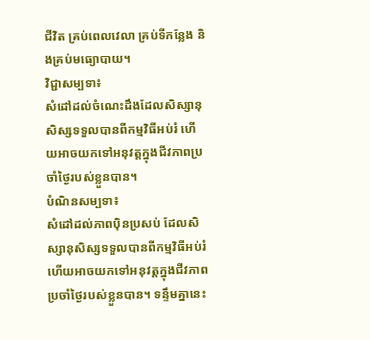ជីវិត គ្រប់ពេលវេលា គ្រប់ទីកន្លែង និងគ្រប់មធ្យោបាយ។
វិជ្ជាសម្បទា៖
សំដៅដល់ចំណេះដឹងដែលសិស្សានុសិស្សទទួលបានពីកម្មវិធីអប់រំ ហើយអាចយកទៅអនុវត្តក្នុងជីវភាពប្រចាំថ្ងៃរបស់ខ្លួនបាន។
បំណិនសម្បទា៖
សំដៅដល់ភាពប៉ិនប្រសប់ ដែលសិស្សានុសិស្សទទួលបានពីកម្មវិធីអប់រំ ហើយអាចយកទៅអនុវត្តក្នុងជីវភាពប្រចាំថ្ងៃរបស់ខ្លួនបាន។ ទន្ទឹមគ្នានេះ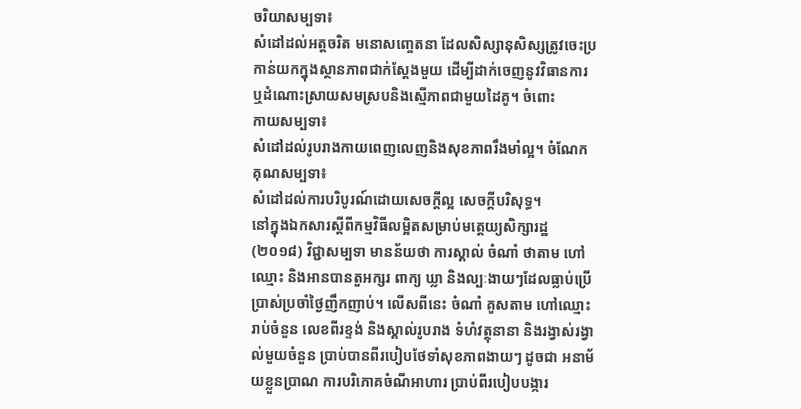ចរិយាសម្បទា៖
សំដៅដល់អត្តចរិត មនោសញ្ចេតនា ដែលសិស្សានុសិស្សត្រូវចេះប្រកាន់យកក្នុងស្ថានភាពជាក់ស្តែងមួយ ដើម្បីដាក់ចេញនូវវិធានការ ឬដំណោះស្រាយសមស្របនិងស្មើភាពជាមួយដៃគូ។ ចំពោះ
កាយសម្បទា៖
សំដៅដល់រូបរាងកាយពេញលេញនិងសុខភាពរឹងមាំល្អ។ ចំណែក
គុណសម្បទា៖
សំដៅដល់ការបរិបូរណ៍ដោយសេចក្តីល្អ សេចក្តីបរិសុទ្ធ។
នៅក្នុងឯកសារស្ដីពីកម្មវិធីលម្អិតសម្រាប់មត្តេយ្យសិក្សារដ្ឋ (២០១៨) វិជ្ជាសម្បទា មានន័យថា ការស្គាល់ ចំណាំ ថាតាម ហៅឈ្មោះ និងអានបានតួអក្សរ ពាក្យ ឃ្លា និងល្បៈងាយៗដែលធ្លាប់ប្រើប្រាស់ប្រចាំថ្ងៃញឹកញាប់។ លើសពីនេះ ចំណាំ គូសតាម ហៅឈ្មោះ រាប់ចំនួន លេខពីរខ្ទង់ និងស្គាល់រូបរាង ទំហំវត្ថុនានា និងរង្វាស់រង្វាល់មួយចំនួន ប្រាប់បានពីរបៀបថែទាំសុខភាពងាយៗ ដូចជា អនាម័យខ្លួនប្រាណ ការបរិភោគចំណីអាហារ ប្រាប់ពីរបៀបបង្ការ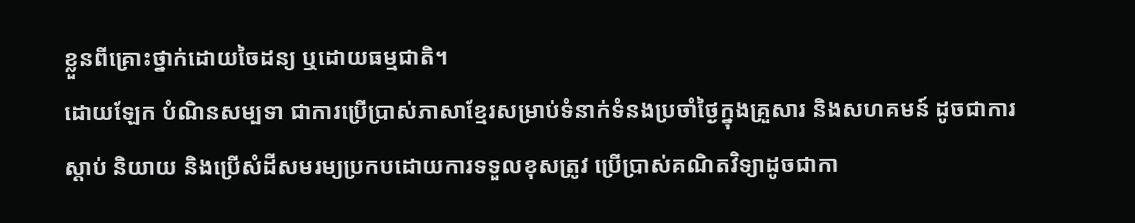ខ្លួនពីគ្រោះថ្នាក់ដោយចៃដន្យ ឬដោយធម្មជាតិ។
ដោយឡែក បំណិនសម្បទា ជាការប្រើប្រាស់ភាសាខ្មែរសម្រាប់ទំនាក់ទំនងប្រចាំថ្ងៃក្នុងគ្រួសារ និងសហគមន៍ ដូចជាការស្តាប់ និយាយ និងប្រើសំដីសមរម្យប្រកបដោយការទទួលខុសត្រូវ ប្រើប្រាស់គណិតវិទ្យាដូចជាកា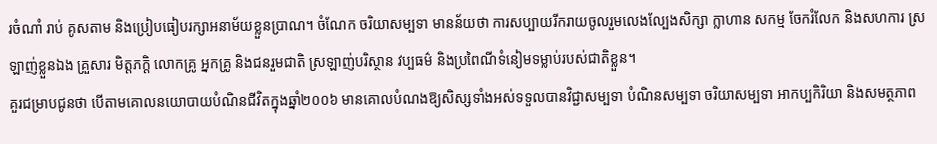រចំណាំ រាប់ គូសតាម និងប្រៀបធៀបរក្សាអនាម័យខ្លួនប្រាណ។ ចំណែក ចរិយាសម្បទា មានន័យថា ការសប្បាយរីករាយចូលរួមលេងល្បែងសិក្សា ក្លាហាន សកម្ម ចែករំលែក និងសហការ ស្រឡាញ់ខ្លួនឯង គ្រួសារ មិត្តភក្តិ លោកគ្រូ អ្នកគ្រូ និងជនរួមជាតិ ស្រឡាញ់បរិស្ថាន វប្បធម៌ និងប្រពៃណីទំនៀមទម្លាប់របស់ជាតិខ្លួន។
គួរជម្រាបជូនថា បើតាមគោលនយោបាយបំណិនជីវិតក្នុងឆ្នាំ២០០៦ មានគោលបំណងឱ្យសិស្សទាំងអស់ទទួលបានវិជ្ជាសម្បទា បំណិនសម្បទា ចរិយាសម្បទា អាកប្បកិរិយា និងសមត្ថភាព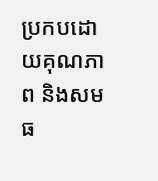ប្រកបដោយគុណភាព និងសមធ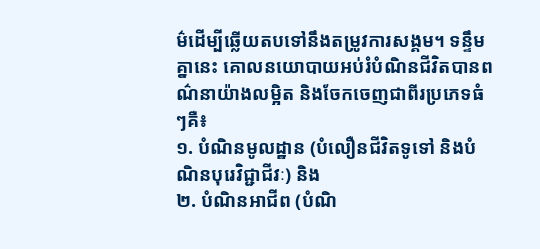ម៌ដើម្បីឆ្លើយតបទៅនឹងតម្រូវការសង្គម។ ទន្ទឹមគ្នានេះ គោលនយោបាយអប់រំបំណិនជីវិតបានពណ៌នាយ៉ាងលម្អិត និងចែកចេញជាពីរប្រភេទធំៗគឺ៖
១. បំណិនមូលដ្ឋាន (បំលឿនជីវិតទូទៅ និងបំណិនបុរេវិជ្ជាជីវៈ) និង
២. បំណិនអាជីព (បំណិ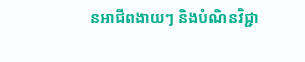នអាជីពងាយៗ និងបំណិនវិជ្ជា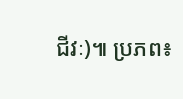ជីវៈ)៕ ប្រភព៖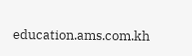education.ams.com.kh